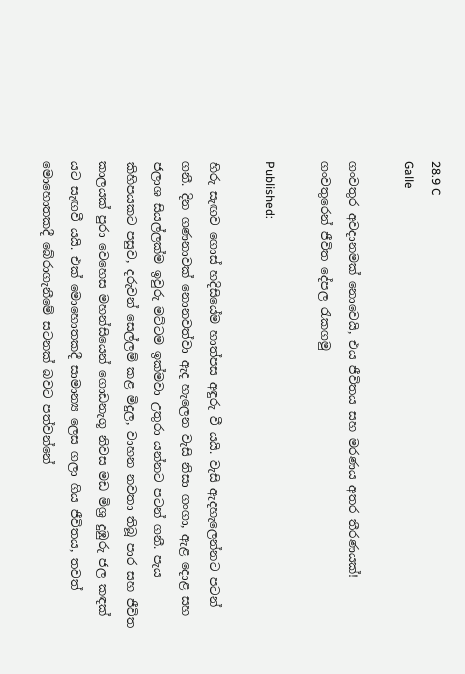28.9 C
Galle

ගංවතුර අවදානමක් නොවෙයි, එය ජීවිතය සහ මරණය අතර තීරණයක්! ගංවතුරෙන් ජීවිත දේපල රැකගමු

Published:

හිරු සැඟව ගොස් හදිසියේම හාත්පස අඳුරු වී යයි. වැසි ඇදහැලෙන්නට පටන් ගනී. දින ගණනාවක් නොනවත්වා ඇද හැලෙන වැසි නිසා ගංගා, ඇළ දොළ සහ ජලාශ සියල්ලක්ම ඉවුරු මට්ටම ඉක්මවා උතුරා යන්නට පටන් ගනී. පැය කිහිපයකට පසුව, දරුවන් සෙල්ලම් කළ මිදුල, වාහන නවතා තිබූ පාර සහ ජීවිත කාලයක් පුරා වෙහෙස මහන්සියෙන් ගොඩනැගූ නිවස මඩ මිශ්‍ර දුඹුරු ජල කඳක් යට සැඟවී යයි. එක් මොහොතකදී සාමාන්‍ය ලෙස ගලා ගිය ජීවිතය, තවත් මොහොතකදී බේරාගැනීමේ සටනක් බවට පත්වන්නේ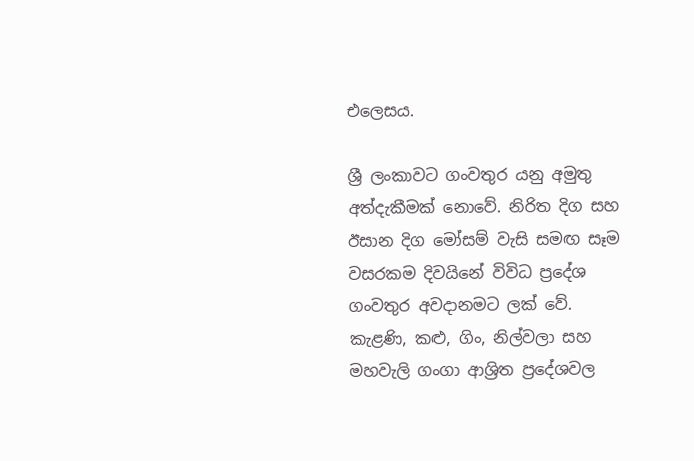එලෙසය.

ශ්‍රී ලංකාවට ගංවතුර යනු අමුතු අත්දැකීමක් නොවේ. නිරිත දිග සහ ඊසාන දිග මෝසම් වැසි සමඟ සෑම වසරකම දිවයිනේ විවිධ ප්‍රදේශ ගංවතුර අවදානමට ලක් වේ. කැළණි, කළු, ගිං, නිල්වලා සහ මහවැලි ගංගා ආශ්‍රිත ප්‍රදේශවල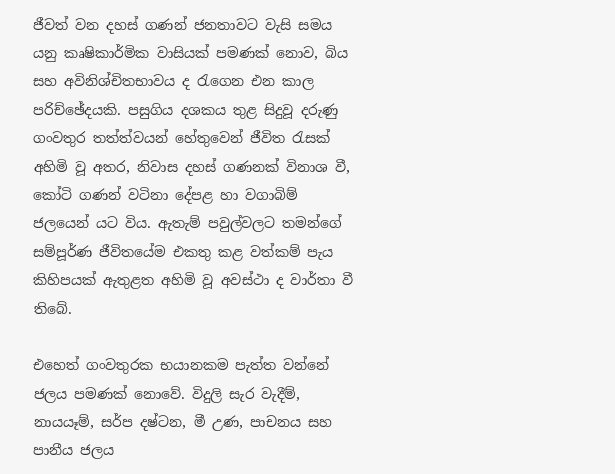ජීවත් වන දහස් ගණන් ජනතාවට වැසි සමය යනු කෘෂිකාර්මික වාසියක් පමණක් නොව, බිය සහ අවිනිශ්චිතභාවය ද රැගෙන එන කාල පරිච්ඡේදයකි. පසුගිය දශකය තුළ සිදුවූ දරුණු ගංවතුර තත්ත්වයන් හේතුවෙන් ජීවිත රැසක් අහිමි වූ අතර, නිවාස දහස් ගණනක් විනාශ වී, කෝටි ගණන් වටිනා දේපළ හා වගාබිම් ජලයෙන් යට විය. ඇතැම් පවුල්වලට තමන්ගේ සම්පූර්ණ ජීවිතයේම එකතු කළ වත්කම් පැය කිහිපයක් ඇතුළත අහිමි වූ අවස්ථා ද වාර්තා වී තිබේ.

එහෙත් ගංවතුරක භයානකම පැත්ත වන්නේ ජලය පමණක් නොවේ. විදුලි සැර වැදීම්, නායයෑම්, සර්ප දෂ්ටන, මී උණ, පාචනය සහ පානීය ජලය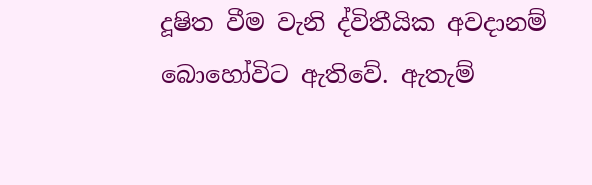දූෂිත වීම වැනි ද්විතීයික අවදානම් බොහෝවිට ඇතිවේ. ඇතැම්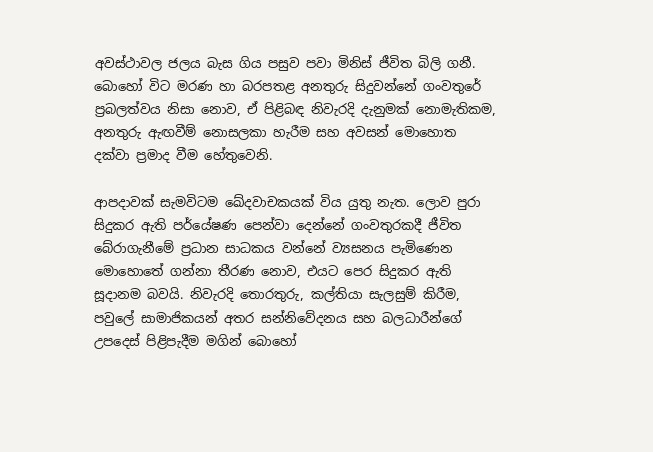අවස්ථාවල ජලය බැස ගිය පසුව පවා මිනිස් ජීවිත බිලි ගනී. බොහෝ විට මරණ හා බරපතළ අනතුරු සිදුවන්නේ ගංවතුරේ ප්‍රබලත්වය නිසා නොව, ඒ පිළිබඳ නිවැරදි දැනුමක් නොමැතිකම, අනතුරු ඇඟවීම් නොසලකා හැරීම සහ අවසන් මොහොත දක්වා ප්‍රමාද වීම හේතුවෙනි.

ආපදාවක් සැමවිටම ඛේදවාචකයක් විය යුතු නැත. ලොව පුරා සිදුකර ඇති පර්යේෂණ පෙන්වා දෙන්නේ ගංවතුරකදී ජීවිත බේරාගැනීමේ ප්‍රධාන සාධකය වන්නේ ව්‍යසනය පැමිණෙන මොහොතේ ගන්නා තීරණ නොව, එයට පෙර සිදුකර ඇති සූදානම බවයි. නිවැරදි තොරතුරු, කල්තියා සැලසුම් කිරීම, පවුලේ සාමාජිකයන් අතර සන්නිවේදනය සහ බලධාරීන්ගේ උපදෙස් පිළිපැදීම මගින් බොහෝ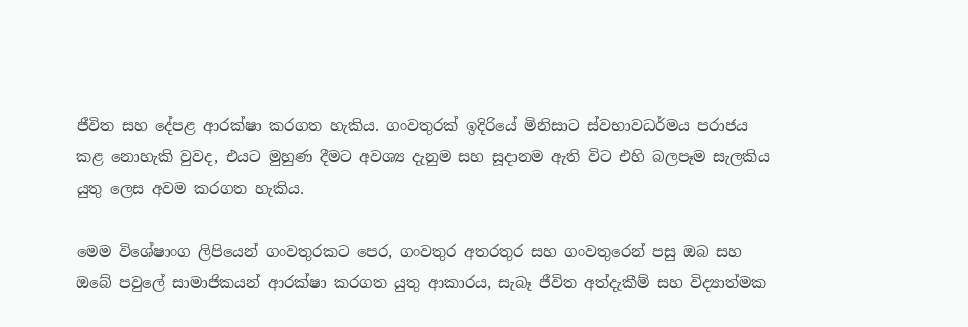ජීවිත සහ දේපළ ආරක්ෂා කරගත හැකිය. ගංවතුරක් ඉදිරියේ මිනිසාට ස්වභාවධර්මය පරාජය කළ නොහැකි වුවද, එයට මුහුණ දීමට අවශ්‍ය දැනුම සහ සූදානම ඇති විට එහි බලපෑම සැලකිය යුතු ලෙස අවම කරගත හැකිය.

මෙම විශේෂාංග ලිපියෙන් ගංවතුරකට පෙර, ගංවතුර අතරතුර සහ ගංවතුරෙන් පසු ඔබ සහ ඔබේ පවුලේ සාමාජිකයන් ආරක්ෂා කරගත යුතු ආකාරය, සැබෑ ජීවිත අත්දැකීම් සහ විද්‍යාත්මක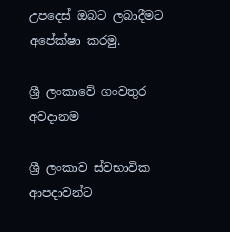උපදෙස් ඔබට ලබාදීමට අපේක්ෂා කරමු.

ශ්‍රී ලංකාවේ ගංවතුර අවදානම

ශ්‍රී ලංකාව ස්වභාවික ආපදාවන්ට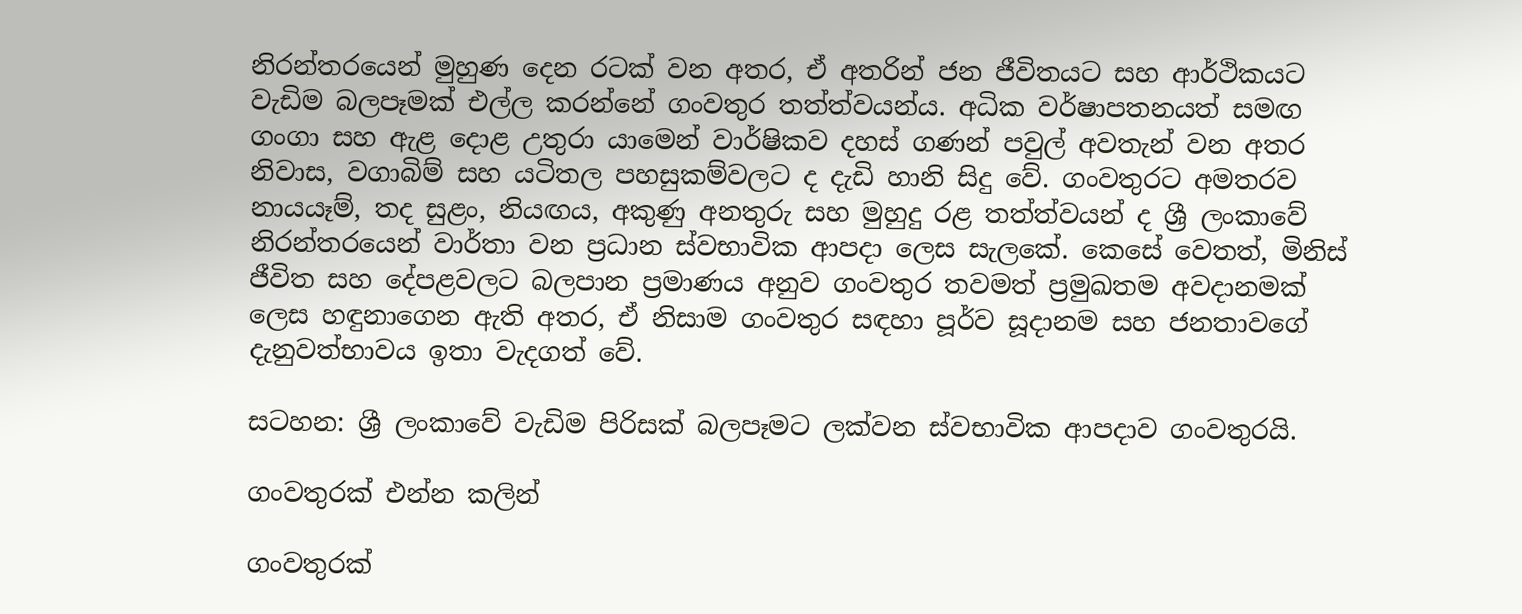නිරන්තරයෙන් මුහුණ දෙන රටක් වන අතර, ඒ අතරින් ජන ජීවිතයට සහ ආර්ථිකයට වැඩිම බලපෑමක් එල්ල කරන්නේ ගංවතුර තත්ත්වයන්ය. අධික වර්ෂාපතනයත් සමඟ ගංගා සහ ඇළ දොළ උතුරා යාමෙන් වාර්ෂිකව දහස් ගණන් පවුල් අවතැන් වන අතර නිවාස, වගාබිම් සහ යටිතල පහසුකම්වලට ද දැඩි හානි සිදු වේ. ගංවතුරට අමතරව නායයෑම්, තද සුළං, නියඟය, අකුණු අනතුරු සහ මුහුදු රළ තත්ත්වයන් ද ශ්‍රී ලංකාවේ නිරන්තරයෙන් වාර්තා වන ප්‍රධාන ස්වභාවික ආපදා ලෙස සැලකේ. කෙසේ වෙතත්, මිනිස් ජීවිත සහ දේපළවලට බලපාන ප්‍රමාණය අනුව ගංවතුර තවමත් ප්‍රමුඛතම අවදානමක් ලෙස හඳුනාගෙන ඇති අතර, ඒ නිසාම ගංවතුර සඳහා පූර්ව සූදානම සහ ජනතාවගේ දැනුවත්භාවය ඉතා වැදගත් වේ.

සටහන: ශ්‍රී ලංකාවේ වැඩිම පිරිසක් බලපෑමට ලක්වන ස්වභාවික ආපදාව ගංවතුරයි.

ගංවතුරක් එන්න කලින්

ගංවතුරක්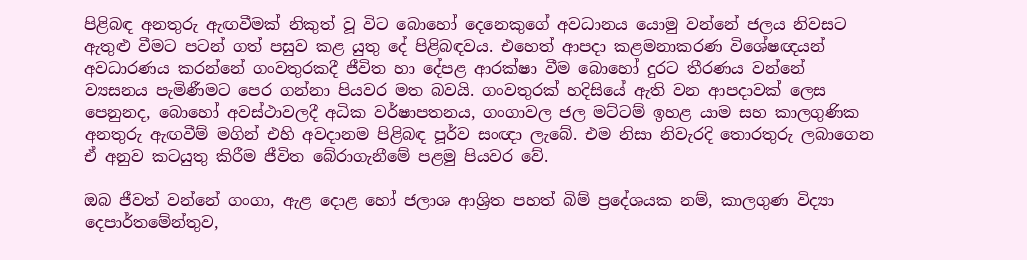පිළිබඳ අනතුරු ඇඟවීමක් නිකුත් වූ විට බොහෝ දෙනෙකුගේ අවධානය යොමු වන්නේ ජලය නිවසට ඇතුළු වීමට පටන් ගත් පසුව කළ යුතු දේ පිළිබඳවය. එහෙත් ආපදා කළමනාකරණ විශේෂඥයන් අවධාරණය කරන්නේ ගංවතුරකදී ජීවිත හා දේපළ ආරක්ෂා වීම බොහෝ දුරට තීරණය වන්නේ ව්‍යසනය පැමිණීමට පෙර ගන්නා පියවර මත බවයි. ගංවතුරක් හදිසියේ ඇති වන ආපදාවක් ලෙස පෙනුනද, බොහෝ අවස්ථාවලදී අධික වර්ෂාපතනය, ගංගාවල ජල මට්ටම් ඉහළ යාම සහ කාලගුණික අනතුරු ඇඟවීම් මගින් එහි අවදානම පිළිබඳ පූර්ව සංඥා ලැබේ. එම නිසා නිවැරදි තොරතුරු ලබාගෙන ඒ අනුව කටයුතු කිරීම ජීවිත බේරාගැනීමේ පළමු පියවර වේ.

ඔබ ජීවත් වන්නේ ගංගා, ඇළ දොළ හෝ ජලාශ ආශ්‍රිත පහත් බිම් ප්‍රදේශයක නම්, කාලගුණ විද්‍යා දෙපාර්තමේන්තුව,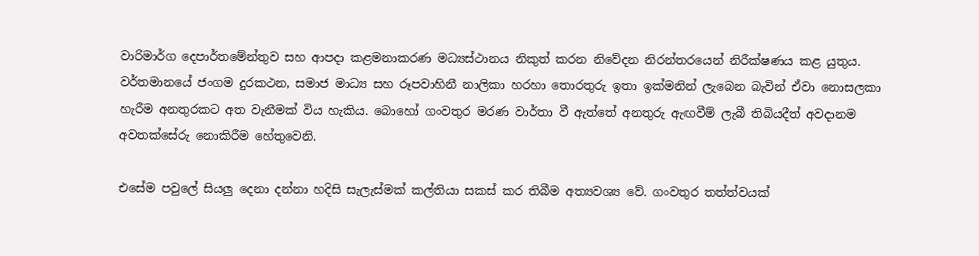වාරිමාර්ග දෙපාර්තමේන්තුව සහ ආපදා කළමනාකරණ මධ්‍යස්ථානය නිකුත් කරන නිවේදන නිරන්තරයෙන් නිරීක්ෂණය කළ යුතුය. වර්තමානයේ ජංගම දුරකථන, සමාජ මාධ්‍ය සහ රූපවාහිනී නාලිකා හරහා තොරතුරු ඉතා ඉක්මනින් ලැබෙන බැවින් ඒවා නොසලකා හැරීම අනතුරකට අත වැනීමක් විය හැකිය. බොහෝ ගංවතුර මරණ වාර්තා වී ඇත්තේ අනතුරු ඇඟවීම් ලැබී තිබියදීත් අවදානම අවතක්සේරු නොකිරීම හේතුවෙනි.

එසේම පවුලේ සියලු දෙනා දන්නා හදිසි සැලැස්මක් කල්තියා සකස් කර තිබීම අත්‍යවශ්‍ය වේ. ගංවතුර තත්ත්වයක්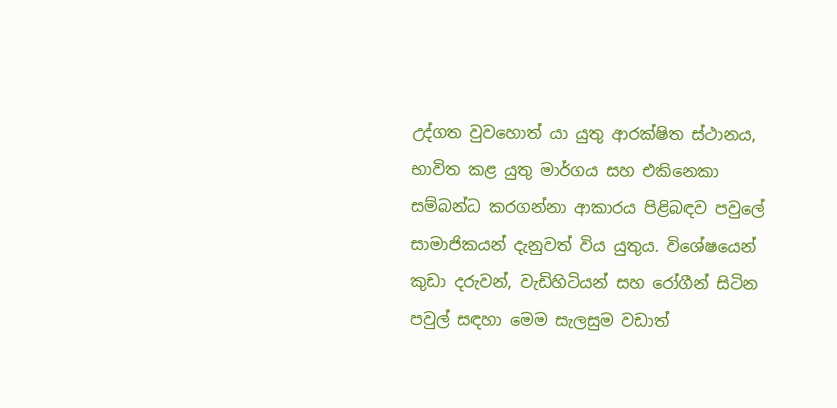උද්ගත වුවහොත් යා යුතු ආරක්ෂිත ස්ථානය, භාවිත කළ යුතු මාර්ගය සහ එකිනෙකා සම්බන්ධ කරගන්නා ආකාරය පිළිබඳව පවුලේ සාමාජිකයන් දැනුවත් විය යුතුය. විශේෂයෙන් කුඩා දරුවන්, වැඩිහිටියන් සහ රෝගීන් සිටින පවුල් සඳහා මෙම සැලසුම වඩාත්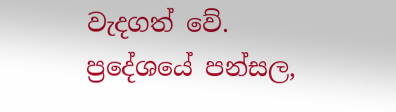වැදගත් වේ. ප්‍රදේශයේ පන්සල,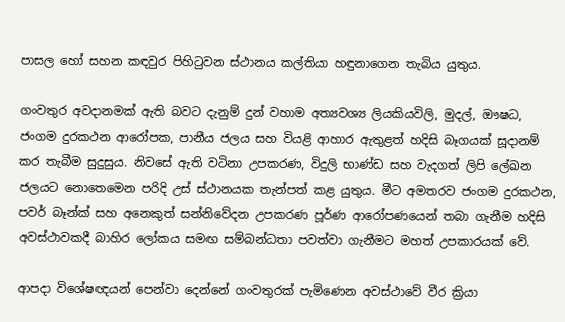පාසල හෝ සහන කඳවුර පිහිටුවන ස්ථානය කල්තියා හඳුනාගෙන තැබිය යුතුය.

ගංවතුර අවදානමක් ඇති බවට දැනුම් දුන් වහාම අත්‍යවශ්‍ය ලියකියවිලි, මුදල්, ඖෂධ, ජංගම දුරකථන ආරෝපක, පානීය ජලය සහ වියළි ආහාර ඇතුළත් හදිසි බෑගයක් සූදානම් කර තැබීම සුදුසුය. නිවසේ ඇති වටිනා උපකරණ, විදුලි භාණ්ඩ සහ වැදගත් ලිපි ලේඛන ජලයට නොතෙමෙන පරිදි උස් ස්ථානයක තැන්පත් කළ යුතුය. මීට අමතරව ජංගම දුරකථන, පවර් බෑන්ක් සහ අනෙකුත් සන්නිවේදන උපකරණ පූර්ණ ආරෝපණයෙන් තබා ගැනීම හදිසි අවස්ථාවකදී බාහිර ලෝකය සමඟ සම්බන්ධතා පවත්වා ගැනීමට මහත් උපකාරයක් වේ.

ආපදා විශේෂඥයන් පෙන්වා දෙන්නේ ගංවතුරක් පැමිණෙන අවස්ථාවේ වීර ක්‍රියා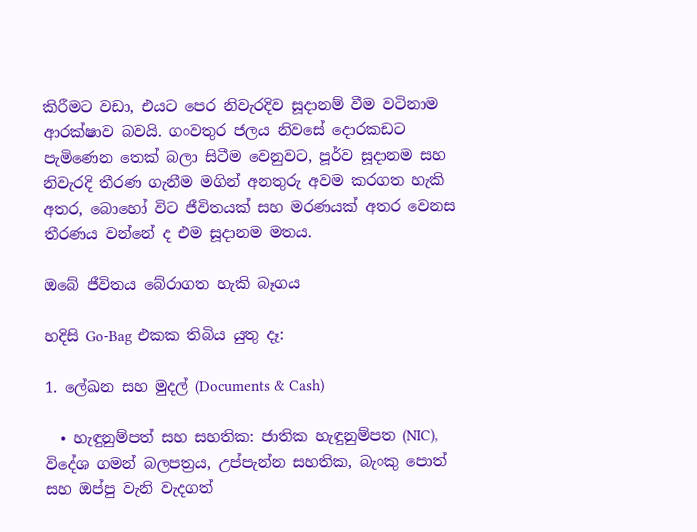කිරීමට වඩා, එයට පෙර නිවැරදිව සූදානම් වීම වටිනාම ආරක්ෂාව බවයි. ගංවතුර ජලය නිවසේ දොරකඩට පැමිණෙන තෙක් බලා සිටීම වෙනුවට, පූර්ව සූදානම සහ නිවැරදි තීරණ ගැනීම මගින් අනතුරු අවම කරගත හැකි අතර, බොහෝ විට ජීවිතයක් සහ මරණයක් අතර වෙනස තීරණය වන්නේ ද එම සූදානම මතය.

ඔබේ ජීවිතය බේරාගත හැකි බෑගය

හදිසි Go-Bag එකක තිබිය යුතු දෑ:

1. ලේඛන සහ මුදල් (Documents & Cash)

  • හැඳුනුම්පත් සහ සහතික: ජාතික හැඳුනුම්පත (NIC), විදේශ ගමන් බලපත්‍රය, උප්පැන්න සහතික, බැංකු පොත් සහ ඔප්පු වැනි වැදගත්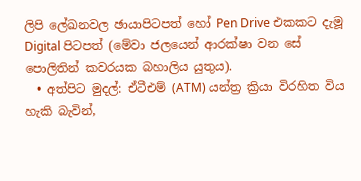ලිපි ලේඛනවල ඡායාපිටපත් හෝ Pen Drive එකකට දැමූ Digital පිටපත් (මේවා ජලයෙන් ආරක්ෂා වන සේ පොලිතින් කවරයක බහාලිය යුතුය).
  • අත්පිට මුදල්: ඒටීඑම් (ATM) යන්ත්‍ර ක්‍රියා විරහිත විය හැකි බැවින්,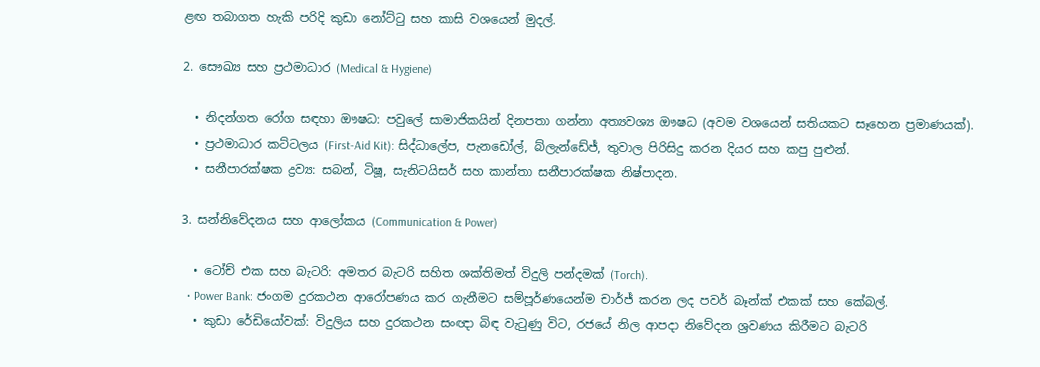ළඟ තබාගත හැකි පරිදි කුඩා නෝට්ටු සහ කාසි වශයෙන් මුදල්.

2. සෞඛ්‍ය සහ ප්‍රථමාධාර (Medical & Hygiene)

  • නිදන්ගත රෝග සඳහා ඖෂධ: පවුලේ සාමාජිකයින් දිනපතා ගන්නා අත්‍යවශ්‍ය ඖෂධ (අවම වශයෙන් සතියකට සෑහෙන ප්‍රමාණයක්).
  • ප්‍රථමාධාර කට්ටලය (First-Aid Kit): සිද්ධාලේප, පැනඩෝල්, බ්ලැන්ඩේජ්, තුවාල පිරිසිදු කරන දියර සහ කපු පුළුන්.
  • සනීපාරක්ෂක ද්‍රව්‍ය: සබන්, ටිෂූ, සැනිටයිසර් සහ කාන්තා සනීපාරක්ෂක නිෂ්පාදන.

3. සන්නිවේදනය සහ ආලෝකය (Communication & Power)

  • ටෝච් එක සහ බැටරි: අමතර බැටරි සහිත ශක්තිමත් විදුලි පන්දමක් (Torch).
  • Power Bank: ජංගම දුරකථන ආරෝපණය කර ගැනීමට සම්පූර්ණයෙන්ම චාර්ජ් කරන ලද පවර් බෑන්ක් එකක් සහ කේබල්.
  • කුඩා රේඩියෝවක්: විදුලිය සහ දුරකථන සංඥා බිඳ වැටුණු විට, රජයේ නිල ආපදා නිවේදන ශ්‍රවණය කිරීමට බැටරි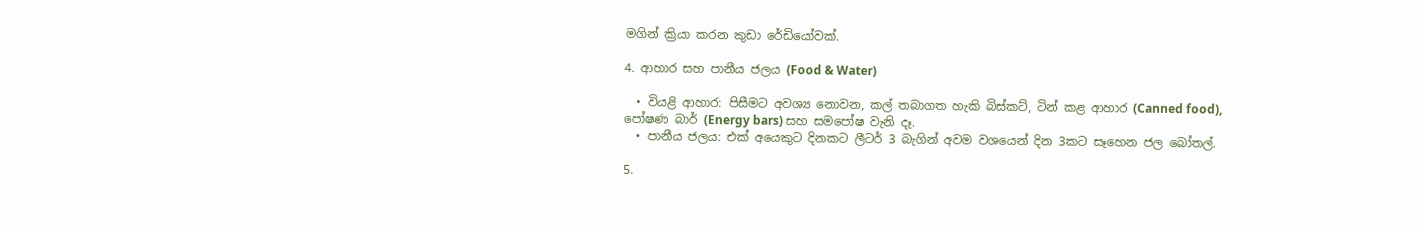මගින් ක්‍රියා කරන කුඩා රේඩියෝවක්.

4. ආහාර සහ පානීය ජලය (Food & Water)

  • වියළි ආහාර: පිසීමට අවශ්‍ය නොවන, කල් තබාගත හැකි බිස්කට්, ටින් කළ ආහාර (Canned food), පෝෂණ බාර් (Energy bars) සහ සමපෝෂ වැනි දෑ.
  • පානීය ජලය: එක් අයෙකුට දිනකට ලීටර් 3 බැගින් අවම වශයෙන් දින 3කට සෑහෙන ජල බෝතල්.

5.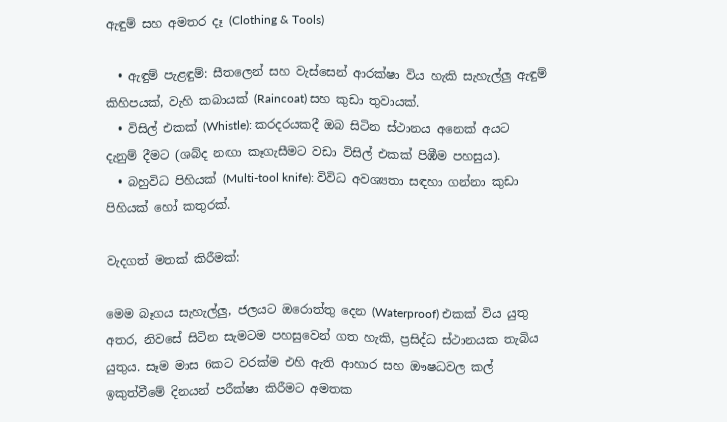ඇඳුම් සහ අමතර දෑ (Clothing & Tools)

  • ඇඳුම් පැළඳුම්: සීතලෙන් සහ වැස්සෙන් ආරක්ෂා විය හැකි සැහැල්ලු ඇඳුම් කිහිපයක්, වැහි කබායක් (Raincoat) සහ කුඩා තුවායක්.
  • විසිල් එකක් (Whistle): කරදරයකදී ඔබ සිටින ස්ථානය අනෙක් අයට දැනුම් දීමට (ශබ්ද නඟා කෑගැසීමට වඩා විසිල් එකක් පිඹීම පහසුය).
  • බහුවිධ පිහියක් (Multi-tool knife): විවිධ අවශ්‍යතා සඳහා ගන්නා කුඩා පිහියක් හෝ කතුරක්.

වැදගත් මතක් කිරීමක්:

මෙම බෑගය සැහැල්ලු, ජලයට ඔරොත්තු දෙන (Waterproof) එකක් විය යුතු අතර, නිවසේ සිටින සැමටම පහසුවෙන් ගත හැකි, ප්‍රසිද්ධ ස්ථානයක තැබිය යුතුය. සෑම මාස 6කට වරක්ම එහි ඇති ආහාර සහ ඖෂධවල කල් ඉකුත්වීමේ දිනයන් පරීක්ෂා කිරීමට අමතක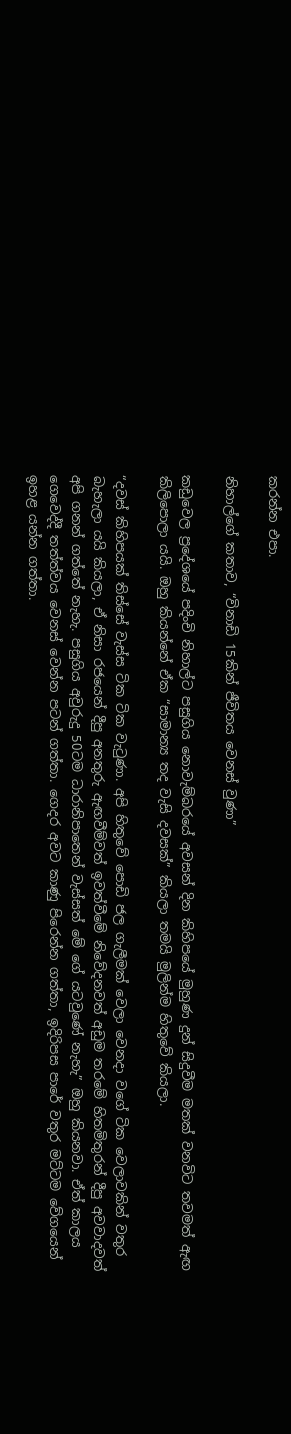කරන්න එපා.

නිහාල්ගේ කතාව, “විනාඩි 15කින් ජීවිතය වෙනස් වුණා”

කඩුවෙල ප්‍රදේශයේ පදිංචි නිහාල්ට පසුගිය නොවැම්බරයේ අවසන් දින කිහිපයේ මුහුණ දුන් සිදුවීම මතක් වනවිට තවමත් ඇඟ කිලිපොලා යයි. ඔහු කියන්නේ ඒක “සාමාන්‍ය තද වැසි දවසක්” කියලා තමයි මුලින්ම හිතුවේ කියලා.

“දවස් කිහිපයක් තිස්සේ වැස්ස ටික ටික වැටුණා. අපි හිතුවේ පොඩි ජල ගැලීමක් වෙලා වෙනදා වගේ ටික වෙලාවකින් වතුර බැහැලා යයි කියලා, ඒ නිසා රජයෙන් දීපු අනතුරු ඇඟවීම්වත් ඉවත්වීමේ නිවේදනවත් අඩුම තරමේ හිතමිතුරන් දීපු අවවාදවත් අපි ගනන් ගත්තේ නැහැ. පසුගිය අවුරුදු 50ටම ධාරානිපාතෙන් වැස්සත් මේ ගේ යටවුණේ නැහැ” ඔහු කියනවා. ඒත් කාලය ගෙවෙද්දී තත්ත්වය වෙනස් වෙන්න පටන් ගත්තා. ගෙදර අවට කාණු පිරෙන්න ගත්තා, ඉදිරිපස පාරේ වතුර මට්ටම වේගයෙන් ඉහළ යන්න ගත්තා.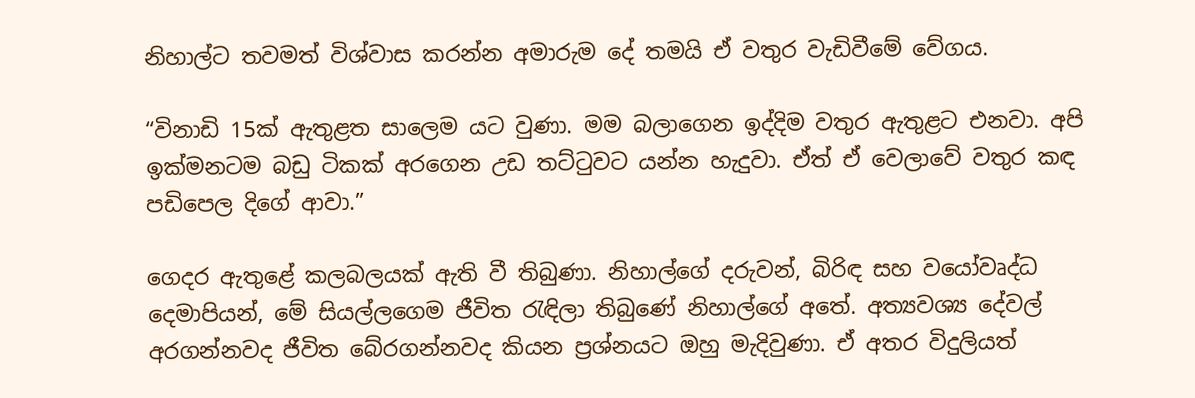නිහාල්ට තවමත් විශ්වාස කරන්න අමාරුම දේ තමයි ඒ වතුර වැඩිවීමේ වේගය.

“විනාඩි 15ක් ඇතුළත සාලෙම යට වුණා. මම බලාගෙන ඉද්දිම වතුර ඇතුළට එනවා. අපි ඉක්මනටම බඩු ටිකක් අරගෙන උඩ තට්ටුවට යන්න හැදුවා. ඒත් ඒ වෙලාවේ වතුර කඳ පඩිපෙල දිගේ ආවා.”

ගෙදර ඇතුළේ කලබලයක් ඇති වී තිබුණා. නිහාල්ගේ දරුවන්, බිරිඳ සහ වයෝවෘද්ධ දෙමාපියන්, මේ සියල්ලගෙම ජීවිත රැඳිලා තිබුණේ නිහාල්ගේ අතේ. අත්‍යවශ්‍ය දේවල් අරගන්නවද ජීවිත බේරගන්නවද කියන ප්‍රශ්නයට ඔහු මැදිවුණා. ඒ අතර විදුලියත්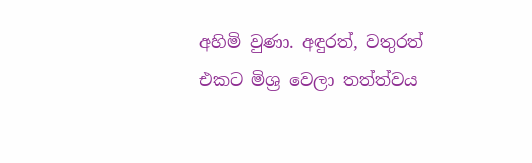අහිමි වුණා. අඳුරත්, වතුරත් එකට මිශ්‍ර වෙලා තත්ත්වය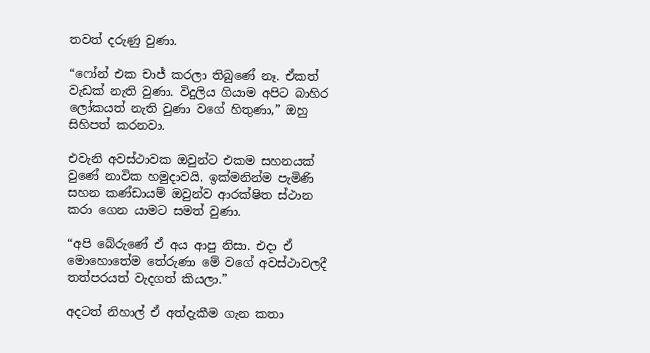තවත් දරුණු වුණා.

“ෆෝන් එක චාජ් කරලා තිබුණේ නෑ. ඒකත් වැඩක් නැති වුණා. විදුලිය ගියාම අපිට බාහිර ලෝකයත් නැති වුණා වගේ හිතුණා,” ඔහු සිහිපත් කරනවා.

එවැනි අවස්ථාවක ඔවුන්ට එකම සහනයක් වුණේ නාවික හමුදාවයි. ඉක්මනින්ම පැමිණි සහන කණ්ඩායම් ඔවුන්ව ආරක්ෂිත ස්ථාන කරා ගෙන යාමට සමත් වුණා.

“අපි බේරුණේ ඒ අය ආපු නිසා. එදා ඒ මොහොතේම තේරුණා මේ වගේ අවස්ථාවලදී තත්පරයත් වැදගත් කියලා.”

අදටත් නිහාල් ඒ අත්දැකීම ගැන කතා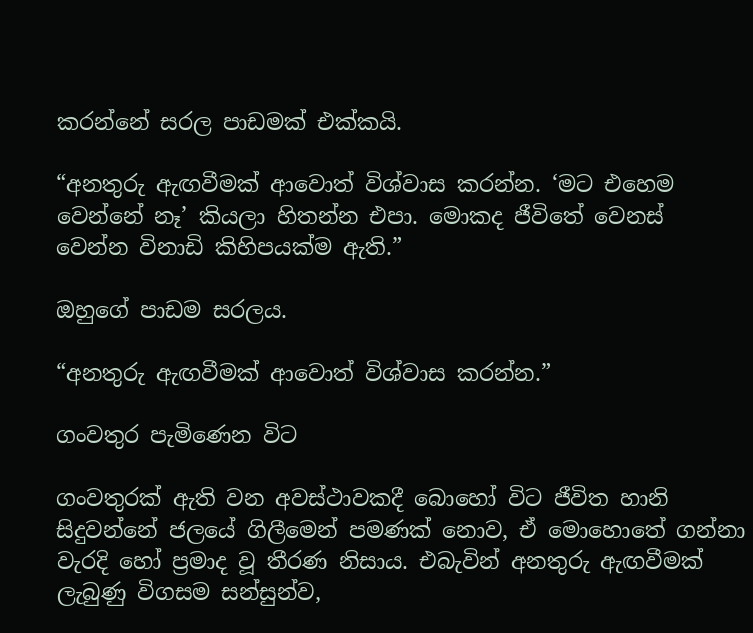කරන්නේ සරල පාඩමක් එක්කයි.

“අනතුරු ඇඟවීමක් ආවොත් විශ්වාස කරන්න. ‘මට එහෙම වෙන්නේ නෑ’ කියලා හිතන්න එපා. මොකද ජීවිතේ වෙනස් වෙන්න විනාඩි කිහිපයක්ම ඇති.”

ඔහුගේ පාඩම සරලය.

“අනතුරු ඇඟවීමක් ආවොත් විශ්වාස කරන්න.”

ගංවතුර පැමිණෙන විට

ගංවතුරක් ඇති වන අවස්ථාවකදී බොහෝ විට ජීවිත හානි සිදුවන්නේ ජලයේ ගිලීමෙන් පමණක් නොව, ඒ මොහොතේ ගන්නා වැරදි හෝ ප්‍රමාද වූ තීරණ නිසාය. එබැවින් අනතුරු ඇඟවීමක් ලැබුණු විගසම සන්සුන්ව,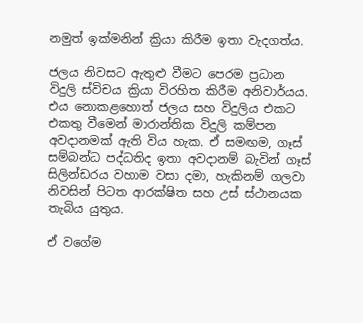නමුත් ඉක්මනින් ක්‍රියා කිරීම ඉතා වැදගත්ය.

ජලය නිවසට ඇතුළු වීමට පෙරම ප්‍රධාන විදුලි ස්විචය ක්‍රියා විරහිත කිරීම අනිවාර්යය. එය නොකළහොත් ජලය සහ විදුලිය එකට එකතු වීමෙන් මාරාන්තික විදුලි කම්පන අවදානමක් ඇති විය හැක. ඒ සමඟම, ගෑස් සම්බන්ධ පද්ධතිද ඉතා අවදානම් බැවින් ගෑස් සිලින්ඩරය වහාම වසා දමා, හැකිනම් ගලවා නිවසින් පිටත ආරක්ෂිත සහ උස් ස්ථානයක තැබිය යුතුය.

ඒ වගේම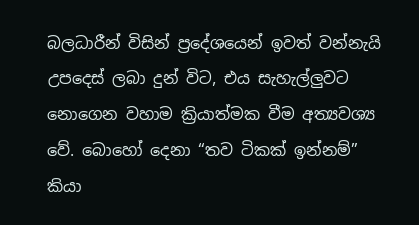බලධාරීන් විසින් ප්‍රදේශයෙන් ඉවත් වන්නැයි උපදෙස් ලබා දුන් විට, එය සැහැල්ලුවට නොගෙන වහාම ක්‍රියාත්මක වීම අත්‍යවශ්‍ය වේ. බොහෝ දෙනා “තව ටිකක් ඉන්නම්” කියා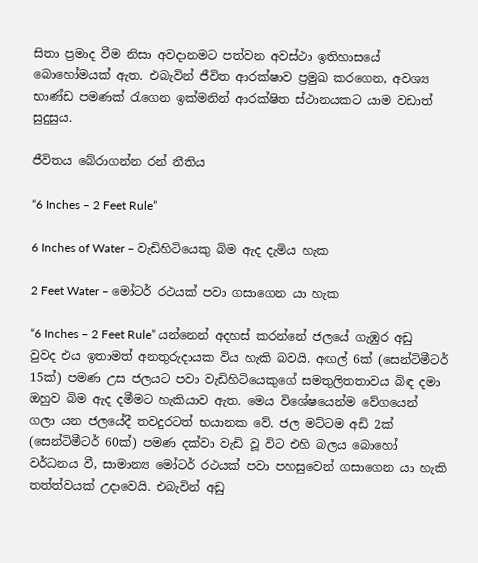සිතා ප්‍රමාද වීම නිසා අවදානමට පත්වන අවස්ථා ඉතිහාසයේ බොහෝමයක් ඇත. එබැවින් ජීවිත ආරක්ෂාව ප්‍රමුඛ කරගෙන, අවශ්‍ය භාණ්ඩ පමණක් රැගෙන ඉක්මනින් ආරක්ෂිත ස්ථානයකට යාම වඩාත් සුදුසුය.

ජීවිතය බේරාගන්න රන් නීතිය

“6 Inches – 2 Feet Rule”

6 Inches of Water – වැඩිහිටියෙකු බිම ඇද දැමිය හැක

2 Feet Water – මෝටර් රථයක් පවා ගසාගෙන යා හැක

“6 Inches – 2 Feet Rule” යන්නෙන් අදහස් කරන්නේ ජලයේ ගැඹුර අඩු වුවද එය ඉතාමත් අනතුරුදායක විය හැකි බවයි. අඟල් 6ක් (සෙන්ටිමීටර් 15ක්) පමණ උස ජලයට පවා වැඩිහිටියෙකුගේ සමතුලිතතාවය බිඳ දමා ඔහුව බිම ඇද දමීමට හැකියාව ඇත. මෙය විශේෂයෙන්ම වේගයෙන් ගලා යන ජලයේදී තවදුරටත් භයානක වේ. ජල මට්ටම අඩි 2ක් (සෙන්ටිමීටර් 60ක්) පමණ දක්වා වැඩි වූ විට එහි බලය බොහෝ වර්ධනය වී, සාමාන්‍ය මෝටර් රථයක් පවා පහසුවෙන් ගසාගෙන යා හැකි තත්ත්වයක් උදාවෙයි. එබැවින් අඩු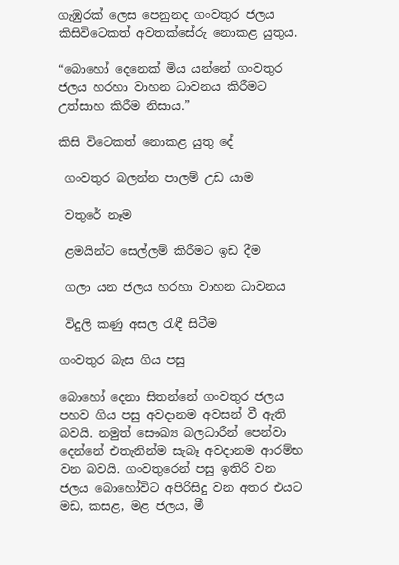ගැඹුරක් ලෙස පෙනුනද ගංවතුර ජලය කිසිවිටෙකත් අවතක්සේරු නොකළ යුතුය.

“බොහෝ දෙනෙක් මිය යන්නේ ගංවතුර ජලය හරහා වාහන ධාවනය කිරීමට උත්සාහ කිරීම නිසාය.”

කිසි විටෙකත් නොකළ යුතු දේ

 ගංවතුර බලන්න පාලම් උඩ යාම

 වතුරේ නෑම

 ළමයින්ට සෙල්ලම් කිරීමට ඉඩ දීම

 ගලා යන ජලය හරහා වාහන ධාවනය

 විදුලි කණු අසල රැඳී සිටීම

ගංවතුර බැස ගිය පසු

බොහෝ දෙනා සිතන්නේ ගංවතුර ජලය පහව ගිය පසු අවදානම අවසන් වී ඇති බවයි. නමුත් සෞඛ්‍ය බලධාරීන් පෙන්වා දෙන්නේ එතැනින්ම සැබෑ අවදානම ආරම්භ වන බවයි. ගංවතුරෙන් පසු ඉතිරි වන ජලය බොහෝවිට අපිරිසිදු වන අතර එයට මඩ, කසළ, මළ ජලය, මී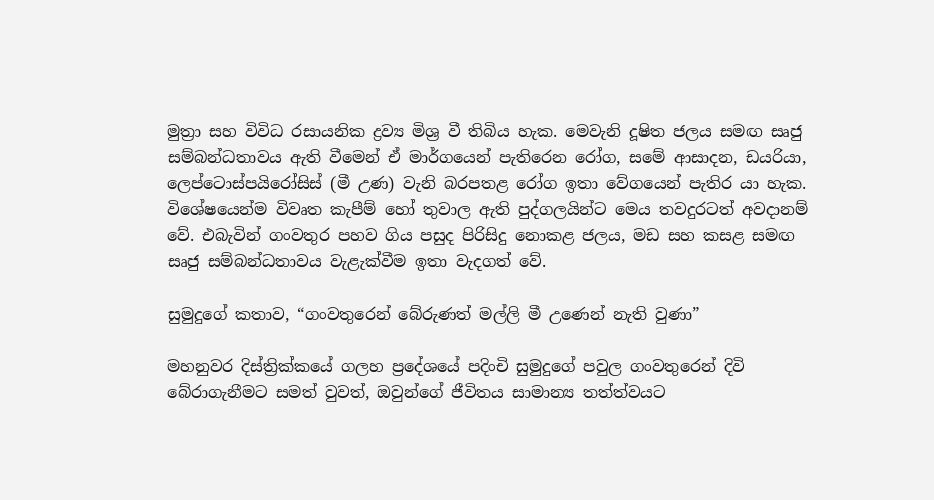මුත්‍රා සහ විවිධ රසායනික ද්‍රව්‍ය මිශ්‍ර වී තිබිය හැක. මෙවැනි දූෂිත ජලය සමඟ සෘජු සම්බන්ධතාවය ඇති වීමෙන් ඒ මාර්ගයෙන් පැතිරෙන රෝග, සමේ ආසාදන, ඩයරියා, ලෙප්ටොස්පයිරෝසිස් (මී උණ) වැනි බරපතළ රෝග ඉතා වේගයෙන් පැතිර යා හැක. විශේෂයෙන්ම විවෘත කැපීම් හෝ තුවාල ඇති පුද්ගලයින්ට මෙය තවදුරටත් අවදානම් වේ. එබැවින් ගංවතුර පහව ගිය පසුද පිරිසිදු නොකළ ජලය, මඩ සහ කසළ සමඟ සෘජු සම්බන්ධතාවය වැළැක්වීම ඉතා වැදගත් වේ.

සුමුදුගේ කතාව, “ගංවතුරෙන් බේරුණත් මල්ලි මී උණෙන් නැති වුණා”

මහනුවර දිස්ත්‍රික්කයේ ගලහ ප්‍රදේශයේ පදිංචි සුමුදුගේ පවුල ගංවතුරෙන් දිවි බේරාගැනීමට සමත් වුවත්, ඔවුන්ගේ ජීවිතය සාමාන්‍ය තත්ත්වයට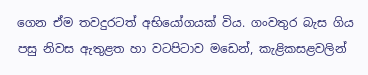ගෙන ඒම තවදුරටත් අභියෝගයක් විය. ගංවතුර බැස ගිය පසු නිවස ඇතුළත හා වටපිටාව මඩෙන්, කැළිකසළවලින්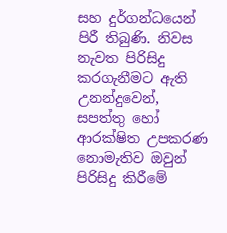සහ දුර්ගන්ධයෙන් පිරී තිබුණි. නිවස නැවත පිරිසිදු කරගැනීමට ඇති උනන්දුවෙන්, සපත්තු හෝ ආරක්ෂිත උපකරණ නොමැතිව ඔවුන් පිරිසිදු කිරීමේ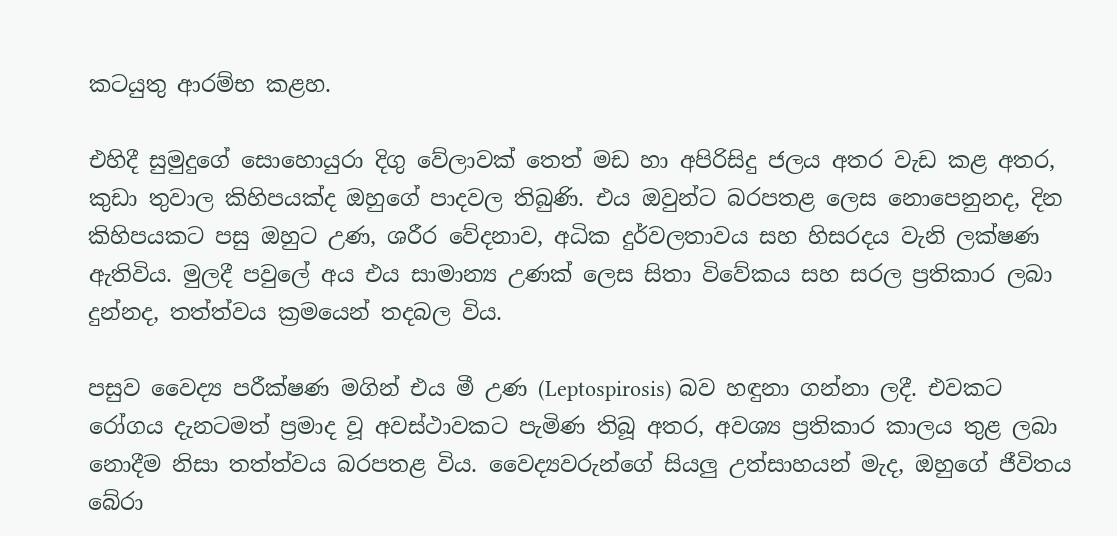කටයුතු ආරම්භ කළහ.

එහිදී සුමුදුගේ සොහොයුරා දිගු වේලාවක් තෙත් මඩ හා අපිරිසිදු ජලය අතර වැඩ කළ අතර, කුඩා තුවාල කිහිපයක්ද ඔහුගේ පාදවල තිබුණි. එය ඔවුන්ට බරපතළ ලෙස නොපෙනුනද, දින කිහිපයකට පසු ඔහුට උණ, ශරීර වේදනාව, අධික දුර්වලතාවය සහ හිසරදය වැනි ලක්ෂණ ඇතිවිය. මුලදී පවුලේ අය එය සාමාන්‍ය උණක් ලෙස සිතා විවේකය සහ සරල ප්‍රතිකාර ලබා දුන්නද, තත්ත්වය ක්‍රමයෙන් තදබල විය.

පසුව වෛද්‍ය පරීක්ෂණ මගින් එය මී උණ (Leptospirosis) බව හඳුනා ගන්නා ලදී. එවකට රෝගය දැනටමත් ප්‍රමාද වූ අවස්ථාවකට පැමිණ තිබූ අතර, අවශ්‍ය ප්‍රතිකාර කාලය තුළ ලබා නොදීම නිසා තත්ත්වය බරපතළ විය. වෛද්‍යවරුන්ගේ සියලු උත්සාහයන් මැද, ඔහුගේ ජීවිතය බේරා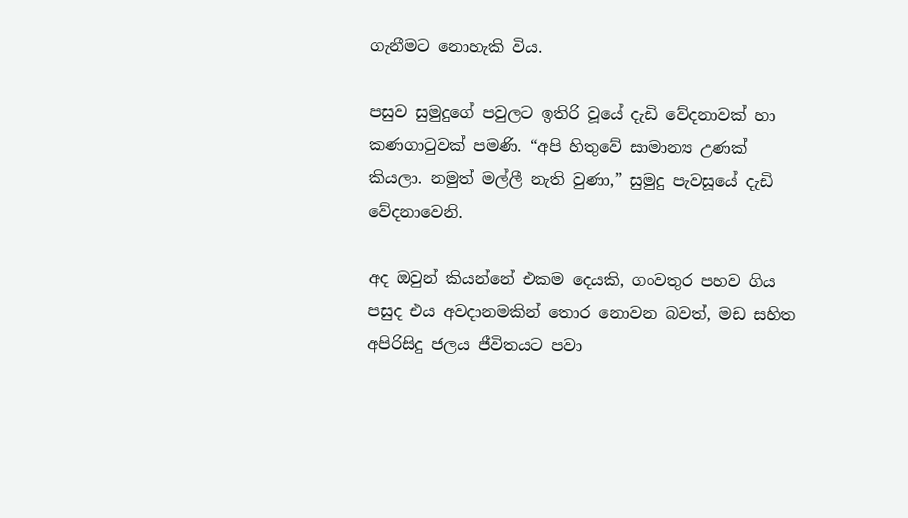ගැනීමට නොහැකි විය.

පසුව සුමුදුගේ පවුලට ඉතිරි වූයේ දැඩි වේදනාවක් හා කණගාටුවක් පමණි. “අපි හිතුවේ සාමාන්‍ය උණක් කියලා. නමුත් මල්ලී නැති වුණා,” සුමුදු පැවසූයේ දැඩි වේදනාවෙනි.

අද ඔවුන් කියන්නේ එකම දෙයකි, ගංවතුර පහව ගිය පසුද එය අවදානමකින් තොර නොවන බවත්, මඩ සහිත අපිරිසිදු ජලය ජීවිතයට පවා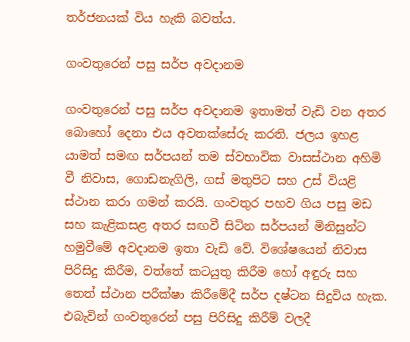තර්ජනයක් විය හැකි බවත්ය‍.

ගංවතුරෙන් පසු සර්ප අවදානම

ගංවතුරෙන් පසු සර්ප අවදානම ඉතාමත් වැඩි වන අතර බොහෝ දෙනා එය අවතක්සේරු කරති. ජලය ඉහළ යාමත් සමඟ සර්පයන් තම ස්වභාවික වාසස්ථාන අහිමි වී නිවාස, ගොඩනැගිලි, ගස් මතුපිට සහ උස් වියළි ස්ථාන කරා ගමන් කරයි. ගංවතුර පහව ගිය පසු මඩ සහ කැළිකසළ අතර සඟවී සිටින සර්පයන් මිනිසුන්ට හමුවීමේ අවදානම ඉතා වැඩි වේ. විශේෂයෙන් නිවාස පිරිසිදු කිරීම, වත්තේ කටයුතු කිරීම හෝ අඳුරු සහ තෙත් ස්ථාන පරීක්ෂා කිරීමේදී සර්ප දෂ්ටන සිදුවිය හැක. එබැවින් ගංවතුරෙන් පසු පිරිසිදු කිරීම් වලදී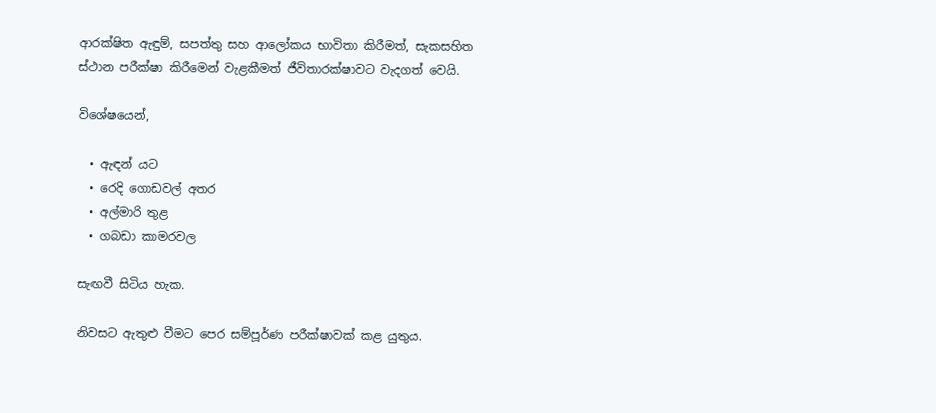ආරක්ෂිත ඇඳුම්, සපත්තු සහ ආලෝකය භාවිතා කිරීමත්, සැකසහිත ස්ථාන පරීක්ෂා කිරීමෙන් වැළකීමත් ජීවිතාරක්ෂාවට වැදගත් වෙයි.

විශේෂයෙන්,

  • ඇඳන් යට
  • රෙදි ගොඩවල් අතර
  • අල්මාරි තුළ
  • ගබඩා කාමරවල

සැඟවී සිටිය හැක.

නිවසට ඇතුළු වීමට පෙර සම්පූර්ණ පරීක්ෂාවක් කළ යුතුය.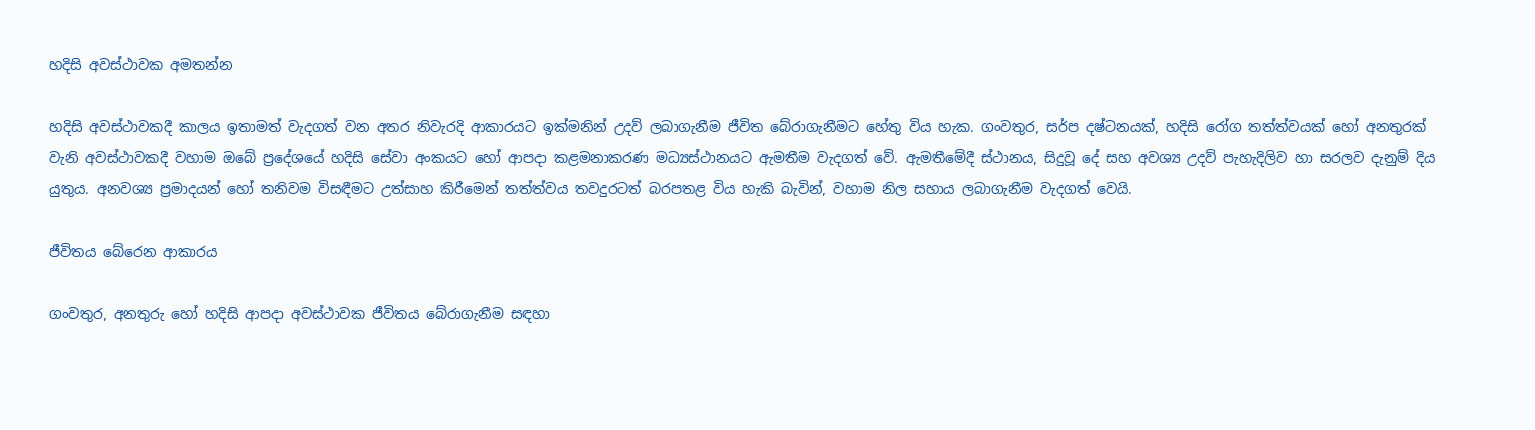හදිසි අවස්ථාවක අමතන්න

හදිසි අවස්ථාවකදී කාලය ඉතාමත් වැදගත් වන අතර නිවැරදි ආකාරයට ඉක්මනින් උදව් ලබාගැනීම ජීවිත බේරාගැනීමට හේතු විය හැක. ගංවතුර, සර්ප දෂ්ටනයක්, හදිසි රෝග තත්ත්වයක් හෝ අනතුරක් වැනි අවස්ථාවකදී වහාම ඔබේ ප්‍රදේශයේ හදිසි සේවා අංකයට හෝ ආපදා කළමනාකරණ මධ්‍යස්ථානයට ඇමතීම වැදගත් වේ. ඇමතීමේදී ස්ථානය, සිදුවූ දේ සහ අවශ්‍ය උදව් පැහැදිලිව හා සරලව දැනුම් දිය යුතුය. අනවශ්‍ය ප්‍රමාදයන් හෝ තනිවම විසඳීමට උත්සාහ කිරීමෙන් තත්ත්වය තවදුරටත් බරපතළ විය හැකි බැවින්, වහාම නිල සහාය ලබාගැනීම වැදගත් වෙයි.

ජීවිතය බේරෙන ආකාරය

ගංවතුර, අනතුරු හෝ හදිසි ආපදා අවස්ථාවක ජීවිතය බේරාගැනීම සඳහා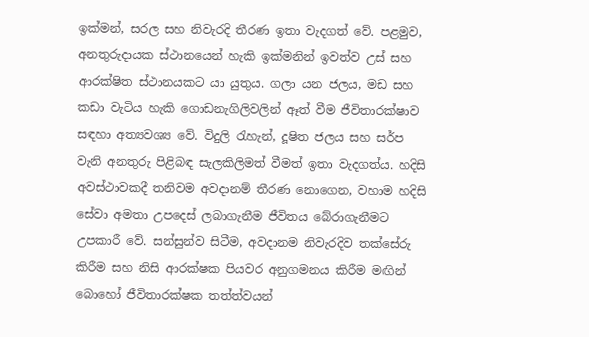ඉක්මන්, සරල සහ නිවැරදි තීරණ ඉතා වැදගත් වේ. පළමුව, අනතුරුදායක ස්ථානයෙන් හැකි ඉක්මනින් ඉවත්ව උස් සහ ආරක්ෂිත ස්ථානයකට යා යුතුය. ගලා යන ජලය, මඩ සහ කඩා වැටිය හැකි ගොඩනැගිලිවලින් ඈත් වීම ජීවිතාරක්ෂාව සඳහා අත්‍යවශ්‍ය වේ. විදුලි රැහැන්, දූෂිත ජලය සහ සර්ප වැනි අනතුරු පිළිබඳ සැලකිලිමත් වීමත් ඉතා වැදගත්ය. හදිසි අවස්ථාවකදී තනිවම අවදානම් තීරණ නොගෙන, වහාම හදිසි සේවා අමතා උපදෙස් ලබාගැනීම ජීවිතය බේරාගැනීමට උපකාරී වේ. සන්සුන්ව සිටීම, අවදානම නිවැරදිව තක්සේරු කිරීම සහ නිසි ආරක්ෂක පියවර අනුගමනය කිරීම මඟින් බොහෝ ජීවිතාරක්ෂක තත්ත්වයන්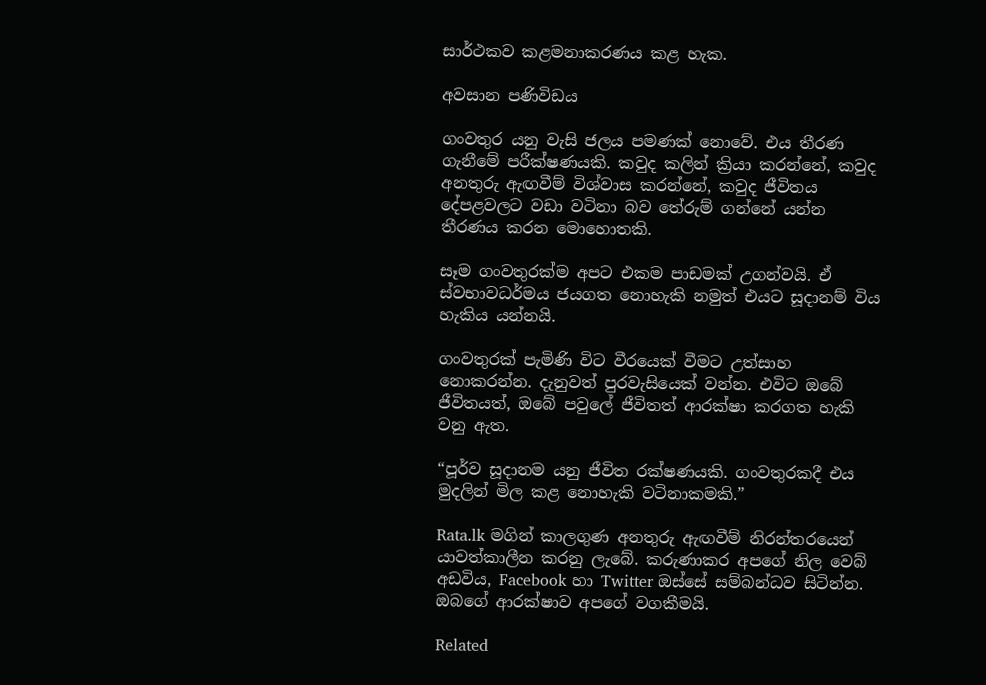සාර්ථකව කළමනාකරණය කළ හැක.

අවසාන පණිවිඩය

ගංවතුර යනු වැසි ජලය පමණක් නොවේ. එය තීරණ ගැනීමේ පරීක්ෂණයකි. කවුද කලින් ක්‍රියා කරන්නේ, කවුද අනතුරු ඇඟවීම් විශ්වාස කරන්නේ, කවුද ජීවිතය දේපළවලට වඩා වටිනා බව තේරුම් ගන්නේ යන්න තීරණය කරන මොහොතකි.

සෑම ගංවතුරක්ම අපට එකම පාඩමක් උගන්වයි. ඒ ස්වභාවධර්මය ජයගත නොහැකි නමුත් එයට සූදානම් විය හැකිය යන්නයි.

ගංවතුරක් පැමිණි විට වීරයෙක් වීමට උත්සාහ නොකරන්න. දැනුවත් පුරවැසියෙක් වන්න. එවිට ඔබේ ජීවිතයත්, ඔබේ පවුලේ ජීවිතත් ආරක්ෂා කරගත හැකි වනු ඇත.

“පූර්ව සූදානම යනු ජීවිත රක්ෂණයකි. ගංවතුරකදී එය මුදලින් මිල කළ නොහැකි වටිනාකමකි.”

Rata.lk මගින් කාලගුණ අනතුරු ඇඟවීම් නිරන්තරයෙන් යාවත්කාලීන කරනු ලැබේ. කරුණාකර අපගේ නිල වෙබ් අඩවිය, Facebook හා Twitter ඔස්සේ සම්බන්ධව සිටින්න. ඔබගේ ආරක්ෂාව අපගේ වගකීමයි.

Related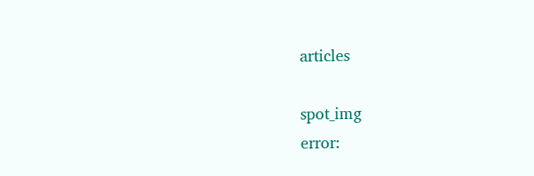articles

spot_img
error: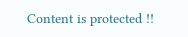Content is protected !!